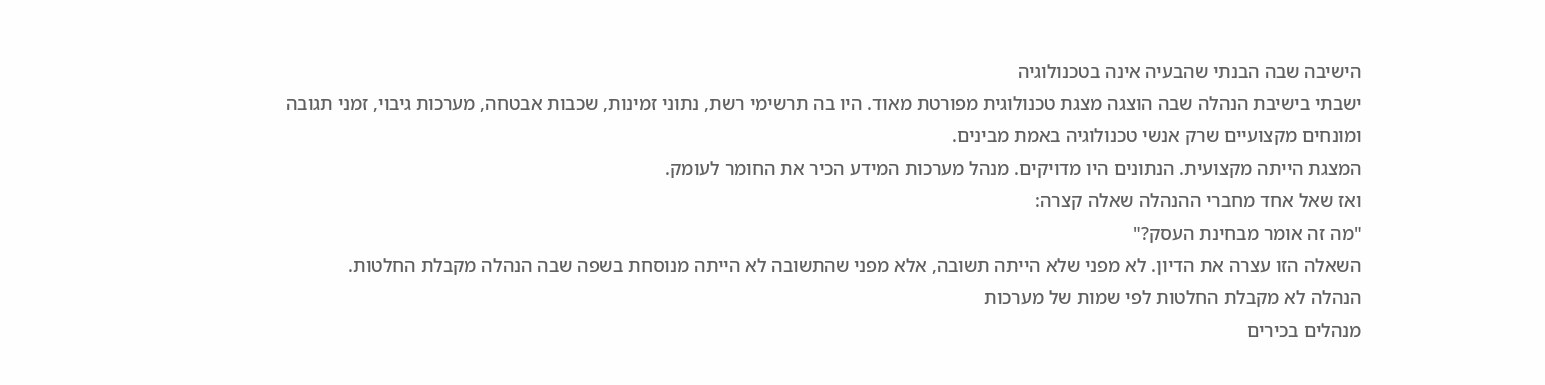הישיבה שבה הבנתי שהבעיה אינה בטכנולוגיה
ישבתי בישיבת הנהלה שבה הוצגה מצגת טכנולוגית מפורטת מאוד. היו בה תרשימי רשת, נתוני זמינות, שכבות אבטחה, מערכות גיבוי, זמני תגובה ומונחים מקצועיים שרק אנשי טכנולוגיה באמת מבינים.
המצגת הייתה מקצועית. הנתונים היו מדויקים. מנהל מערכות המידע הכיר את החומר לעומק.
ואז שאל אחד מחברי ההנהלה שאלה קצרה:
"מה זה אומר מבחינת העסק?"
השאלה הזו עצרה את הדיון. לא מפני שלא הייתה תשובה, אלא מפני שהתשובה לא הייתה מנוסחת בשפה שבה הנהלה מקבלת החלטות.
הנהלה לא מקבלת החלטות לפי שמות של מערכות
מנהלים בכירים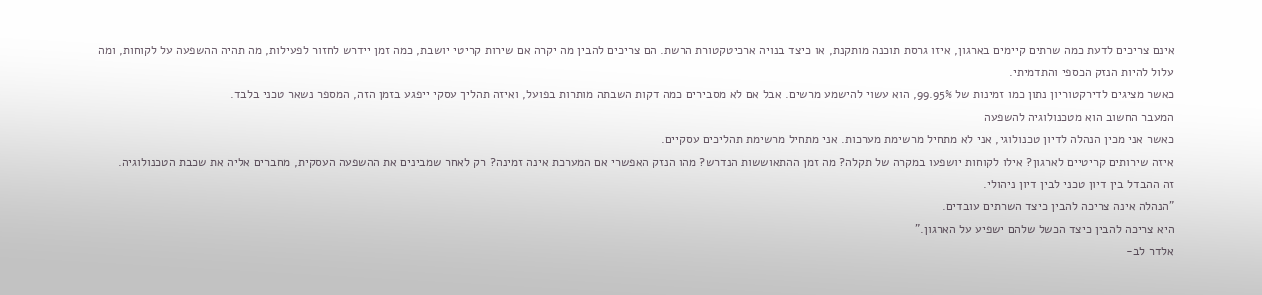אינם צריכים לדעת כמה שרתים קיימים בארגון, איזו גרסת תוכנה מותקנת, או כיצד בנויה ארכיטקטורת הרשת. הם צריכים להבין מה יקרה אם שירות קריטי יושבת, כמה זמן יידרש לחזור לפעילות, מה תהיה ההשפעה על לקוחות, ומה עלול להיות הנזק הכספי והתדמיתי.
כאשר מציגים לדירקטוריון נתון כמו זמינות של 99.95%, הוא עשוי להישמע מרשים. אבל אם לא מסבירים כמה דקות השבתה מותרות בפועל, ואיזה תהליך עסקי ייפגע בזמן הזה, המספר נשאר טכני בלבד.
המעבר החשוב הוא מטכנולוגיה להשפעה
כאשר אני מכין הנהלה לדיון טכנולוגי, אני לא מתחיל מרשימת מערכות. אני מתחיל מרשימת תהליכים עסקיים.
איזה שירותים קריטיים לארגון? אילו לקוחות יושפעו במקרה של תקלה? מה זמן ההתאוששות הנדרש? מהו הנזק האפשרי אם המערכת אינה זמינה? רק לאחר שמבינים את ההשפעה העסקית, מחברים אליה את שכבת הטכנולוגיה.
זה ההבדל בין דיון טכני לבין דיון ניהולי.
"הנהלה אינה צריכה להבין כיצד השרתים עובדים.
היא צריכה להבין כיצד הכשל שלהם ישפיע על הארגון."
אלדר לב-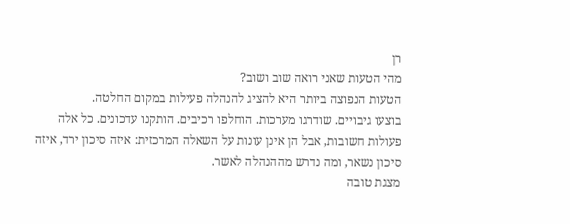רן
מהי הטעות שאני רואה שוב ושוב?
הטעות הנפוצה ביותר היא להציג להנהלה פעילות במקום החלטה.
בוצעו גיבויים. שודרגו מערכות. הוחלפו רכיבים. הותקנו עדכונים. כל אלה פעולות חשובות, אבל הן אינן עונות על השאלה המרכזית: איזה סיכון ירד, איזה סיכון נשאר, ומה נדרש מההנהלה לאשר.
מצגת טובה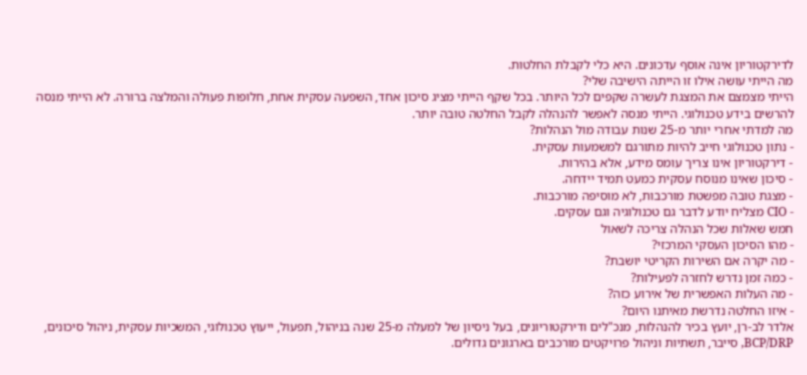לדירקטוריון אינה אוסף עדכונים. היא כלי לקבלת החלטות.
מה הייתי עושה אילו זו הייתה הישיבה שלי?
הייתי מצמצם את המצגת לעשרה שקפים לכל היותר. בכל שקף הייתי מציג סיכון אחד, השפעה עסקית אחת, חלופות פעולה והמלצה ברורה. לא הייתי מנסה להרשים בידע טכנולוגי. הייתי מנסה לאפשר להנהלה לקבל החלטה טובה יותר.
מה למדתי אחרי יותר מ-25 שנות עבודה מול הנהלות?
- נתון טכנולוגי חייב להיות מתורגם למשמעות עסקית.
- דירקטוריון אינו צריך עומס מידע, אלא בהירות.
- סיכון שאינו מנוסח עסקית כמעט תמיד יידחה.
- מצגת טובה מפשטת מורכבות, לא מוסיפה מורכבות.
- CIO מצליח יודע לדבר גם טכנולוגיה וגם עסקים.
חמש שאלות שכל הנהלה צריכה לשאול
- מהו הסיכון העסקי המרכזי?
- מה יקרה אם השירות הקריטי יושבת?
- כמה זמן נדרש לחזרה לפעילות?
- מה העלות האפשרית של אירוע כזה?
- איזו החלטה נדרשת מאיתנו היום?
אלדר לב-רן, יועץ בכיר להנהלות, מנכ"לים ודירקטוריונים, בעל ניסיון של למעלה מ-25 שנה בניהול, תפעול, ייעוץ טכנולוגי, המשכיות עסקית, ניהול סיכונים, BCP/DRP, סייבר, תשתיות וניהול פרויקטים מורכבים בארגונים גדולים.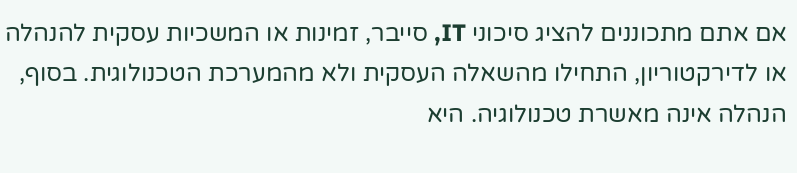אם אתם מתכוננים להציג סיכוני IT, סייבר, זמינות או המשכיות עסקית להנהלה או לדירקטוריון, התחילו מהשאלה העסקית ולא מהמערכת הטכנולוגית. בסוף, הנהלה אינה מאשרת טכנולוגיה. היא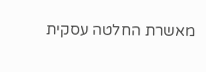מאשרת החלטה עסקית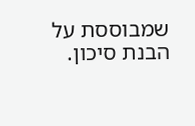שמבוססת על הבנת סיכון.